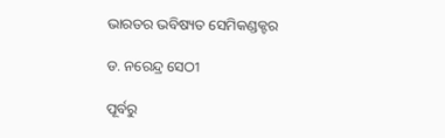ଭାରତର ଭବିଷ୍ୟତ ସେମିକଣ୍ଡକ୍ଟର

ଡ. ନରେନ୍ଦ୍ର ସେଠୀ

ପୂର୍ବରୁ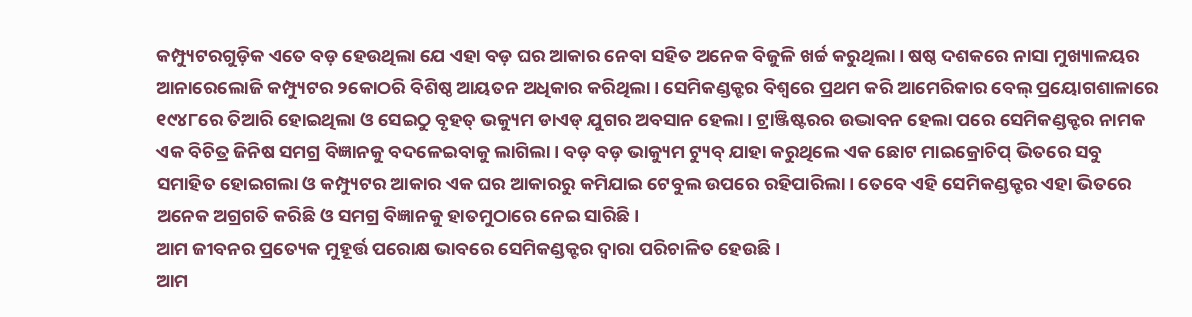କମ୍ପ୍ୟୁଟରଗୁଡ଼ିକ ଏତେ ବଡ଼ ହେଉଥିଲା ଯେ ଏହା ବଡ଼ ଘର ଆକାର ନେବା ସହିତ ଅନେକ ବିଜୁଳି ଖର୍ଚ୍ଚ କରୁଥିଲା। ଷଷ୍ଠ ଦଶକରେ ନାସା ମୁଖ୍ୟାଳୟର ଆନାରେଲୋଜି କମ୍ପ୍ୟୁଟର ୨କୋଠରି ବିଶିଷ୍ଠ ଆୟତନ ଅଧିକାର କରିଥିଲା। ସେମିକଣ୍ଡକ୍ଟର ବିଶ୍ୱରେ ପ୍ରଥମ କରି ଆମେରିକାର ବେଲ୍‌ ପ୍ରୟୋଗଶାଳାରେ ୧୯୪୮ରେ ତିଆରି ହୋଇଥିଲା ଓ ସେଇଠୁ ବୃହତ୍‌ ଭକ୍ୟୁମ ଡାଏଡ୍‌ ଯୁଗର ଅବସାନ ହେଲା। ଟ୍ରାଞ୍ଜିଷ୍ଟରର ଉଦ୍ଭାବନ ହେଲା ପରେ ସେମିକଣ୍ଡକ୍ଟର ନାମକ ଏକ ବିଚିତ୍ର ଜିନିଷ ସମଗ୍ର ବିଜ୍ଞାନକୁ ବଦଳେଇବାକୁ ଲାଗିଲା। ବଡ଼ ବଡ଼ ଭାକ୍ୟୁମ ଟ୍ୟୁବ୍‌ ଯାହା କରୁଥିଲେ ଏକ ଛୋଟ ମାଇକ୍ରୋଚିପ୍‌ ଭିତରେ ସବୁ ସମାହିତ ହୋଇଗଲା ଓ କମ୍ପ୍ୟୁଟର ଆକାର ଏକ ଘର ଆକାରରୁ କମିଯାଇ ଟେବୁଲ ଉପରେ ରହିପାରିଲା। ତେବେ ଏହି ସେମିକଣ୍ଡକ୍ଟର ଏହା ଭିତରେ ଅନେକ ଅଗ୍ରଗତି କରିଛି ଓ ସମଗ୍ର ବିଜ୍ଞାନକୁ ହାତମୁଠାରେ ନେଇ ସାରିଛି।
ଆମ ଜୀବନର ପ୍ରତ୍ୟେକ ମୁହୂର୍ତ୍ତ ପରୋକ୍ଷ ଭାବରେ ସେମିକଣ୍ଡକ୍ଟର ଦ୍ୱାରା ପରିଚାଳିତ ହେଉଛି।
ଆମ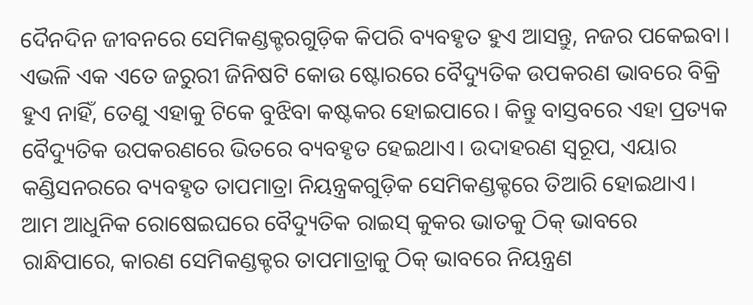ଦୈନଦିନ ଜୀବନରେ ସେମିକଣ୍ଡକ୍ଟରଗୁଡ଼ିକ କିପରି ବ୍ୟବହୃତ ହୁଏ ଆସନ୍ତୁ, ନଜର ପକେଇବା।
ଏଭଳି ଏକ ଏତେ ଜରୁରୀ ଜିନିଷଟି କୋଉ ଷ୍ଟୋରରେ ବୈଦ୍ୟୁତିକ ଉପକରଣ ଭାବରେ ବିକ୍ରି ହୁଏ ନାହିଁ, ତେଣୁ ଏହାକୁ ଟିକେ ବୁଝିବା କଷ୍ଟକର ହୋଇପାରେ। କିନ୍ତୁ ବାସ୍ତବରେ ଏହା ପ୍ରତ୍ୟକ ବୈଦ୍ୟୁତିକ ଉପକରଣରେ ଭିତରେ ବ୍ୟବହୃତ ହେଇଥାଏ। ଉଦାହରଣ ସ୍ବରୂପ, ଏୟାର କଣ୍ଡିସନରରେ ବ୍ୟବହୃତ ତାପମାତ୍ରା ନିୟନ୍ତ୍ରକଗୁଡ଼ିକ ସେମିକଣ୍ଡକ୍ଟରେ ତିଆରି ହୋଇଥାଏ। ଆମ ଆଧୁନିକ ରୋଷେଇଘରେ ବୈଦ୍ୟୁତିକ ରାଇସ୍‌ କୁକର ଭାତକୁ ଠିକ୍‌ ଭାବରେ ରାନ୍ଧିପାରେ, କାରଣ ସେମିକଣ୍ଡକ୍ଟର ତାପମାତ୍ରାକୁ ଠିକ୍‌ ଭାବରେ ନିୟନ୍ତ୍ରଣ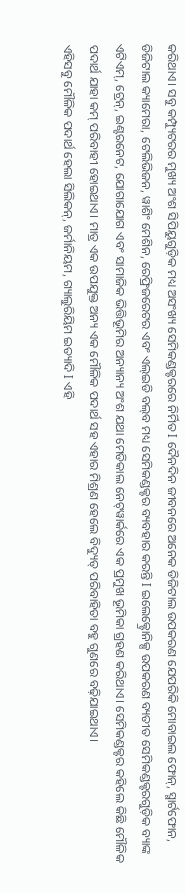କରିଥାଏ। ସବୁ କମ୍ପ୍ୟୁଟରର ମୁଖ୍ୟ ଅଂଶ ସିପିୟୁଗୁଡ଼ିକ ମଧ୍ୟ ଅସଂଖ୍ୟ ସେମିକଣ୍ଡକ୍ଟରରେ ନିର୍ମିତ I ଦୈନଦିନ ଜୀବନରେ ଅନେକ ଡିଜିଟାଲ ଉପକରଣ ଯେପରିକି ମୋବାଇଲ ଫୋନ୍‌, ସ୍ମାର୍ଟଫୋନ, ଡିଜିଟାଲ କ୍ୟାମେରା, ଟେଲିଭିଜନ, ୱାଶିଂ ମେଶିନ, ରେଫ୍ରିଜରେଟର ଏବଂ ଏଲ୍‌ଇଡି ବଲ୍‌ବ ମଧ୍ୟ ସେମିକଣ୍ଡକ୍ଟର ବ୍ୟବହାର କରନ୍ତି I ଇଲେକ୍ଟ୍ରୋନିକ୍ସ ଉପକରଣ ବ୍ୟତୀତ ସେମିକଣ୍ଡକ୍ଟରଗୁଡ଼ିକ ବ୍ୟାଙ୍କ ଏଟିଏମ୍‌, ଟ୍ରେନ୍‌, ଇଣ୍ଟରନେଟ, ଯୋଗାଯୋଗ ଏବଂ ସାମାଜିକ ଭିତ୍ତିଭୂମିର ଅନ୍ୟାନ୍ୟ ଅଂଶ ଯଥା ମେଡିକାଲ ନେଟ୍‌ୱାର୍କରେ ଏକ ପ୍ରମୁଖ ଭୂମିକା ଗ୍ରହଣ କରିଥାଏ। ସେମିକଣ୍ଡକ୍ଟର କହିଲେ କିଛି ମୌଳିକ ପଦାର୍ଥ ଯାହା କମ୍‌ ପରିବାହୀ ହୋଇଥାଏ। ମାତ୍ର ଏକ ଉପଯୁକ୍ତ ଅନ୍ୟ ଏକ ମୌଳିକ ପଦାର୍ଥ ସହ ଏହାର ମିଶ୍ରଣ ହେଲେ ବିଦ୍ୟୁତ୍‌ ପରିବାହିତା ବହୁ ଗୁଣରେ ବଢ଼ିଯାଇଥାଏ।
ଏହିସବୁ ମୌଳିକ ପଦାର୍ଥ ହେଲା ସିଲିକନ୍‌, ଜର୍ମାନିୟମ, ଗ୍ୟାଲୁରିୟିମ ଇତ୍ୟାଦି I ଏହି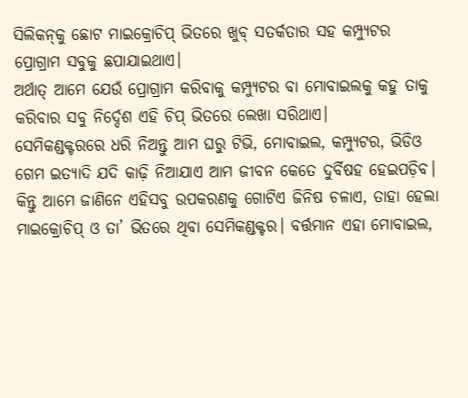ସିଲିକନ୍‌କୁ ଛୋଟ ମାଇକ୍ରୋଚିପ୍‌ ଭିତରେ ଖୁବ୍‌ ସତର୍କତାର ସହ କମ୍ପ୍ୟୁଟର ପ୍ରୋଗ୍ରାମ ସବୁକୁ ଛପାଯାଇଥାଏ।
ଅର୍ଥାତ୍‌ ଆମେ ଯେଉଁ ପ୍ରୋଗ୍ରାମ କରିବାକୁ କମ୍ପ୍ୟୁଟର ବା ମୋବାଇଲକୁ କହୁ ତାକୁ କରିବାର ସବୁ ନିର୍ଦ୍ଦେଶ ଏହି ଚିପ୍‌ ଭିତରେ ଲେଖା ସରିଥାଏ।
ସେମିକଣ୍ଡକ୍ଟରରେ ଧରି ନିଅନ୍ତୁ ଆମ ଘରୁ ଟିଭି, ମୋବାଇଲ, କମ୍ପ୍ୟୁଟର, ଭିଡିଓ ଗେମ ଇତ୍ୟାଦି ଯଦି କାଢ଼ି ନିଆଯାଏ ଆମ ଜୀବନ କେତେ ଦୁର୍ବିଷହ ହେଇପଡ଼ିବ। କିନ୍ତୁ ଆମେ ଜାଣିନେ ଏହିସବୁ ଉପକରଣକୁ ଗୋଟିଏ ଜିନିଷ ଚଳାଏ, ତାହା ହେଲା ମାଇକ୍ରୋଚିପ୍‌ ଓ ତା’ ଭିତରେ ଥିବା ସେମିକଣ୍ଡକ୍ଟର। ବର୍ତ୍ତମାନ ଏହା ମୋବାଇଲ,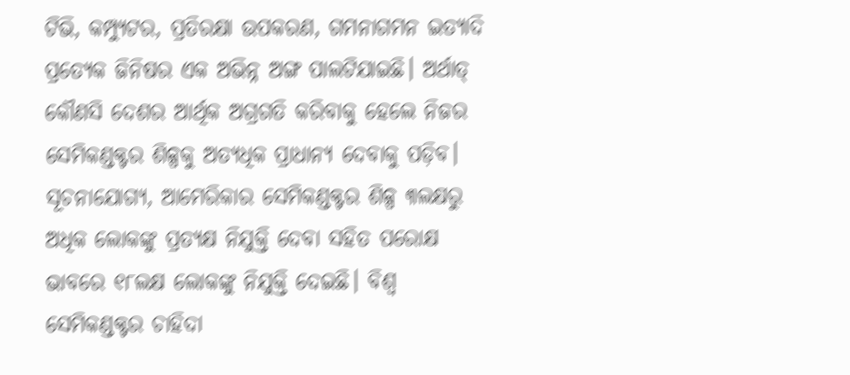ଟିଭି, କମ୍ପ୍ୟୁଟର, ପ୍ରତିରକ୍ଷା ଉପକରଣ, ଗମନାଗମନ ଇତ୍ୟାଦି ପ୍ରତ୍ୟେକ ଜିନିଷର ଏକ ଅଭିନ୍ନ ଅଙ୍ଗ ପାଲଟିଯାଇଛି। ଅର୍ଥାତ୍‌ କୌଣସି ଦେଶର ଆର୍ଥିକ ଅଗ୍ରଗତି କରିବାକୁ ହେଲେ ନିଜର ସେମିକଣ୍ଡକ୍ଟର ଶିଳ୍ପକୁ ଅତ୍ୟଧିକ ପ୍ରାଧାନ୍ୟ ଦେବାକୁ ପଡ଼ିବ। ସୂଚନାଯୋଗ୍ୟ, ଆମେରିକାର ସେମିକଣ୍ଡକ୍ଟର ଶିଳ୍ପ ୩ଲକ୍ଷରୁ ଅଧିକ ଲୋକଙ୍କୁ ପ୍ରତ୍ୟକ୍ଷ ନିଯୁକ୍ତି ଦେବା ସହିତ ପରୋକ୍ଷ ଭାବରେ ୧୮ଲକ୍ଷ ଲୋକଙ୍କୁ ନିଯୁକ୍ତି ଦେଇଛି। ବିଶ୍ୱ ସେମିକଣ୍ଡକ୍ଟର ଚାହିଦା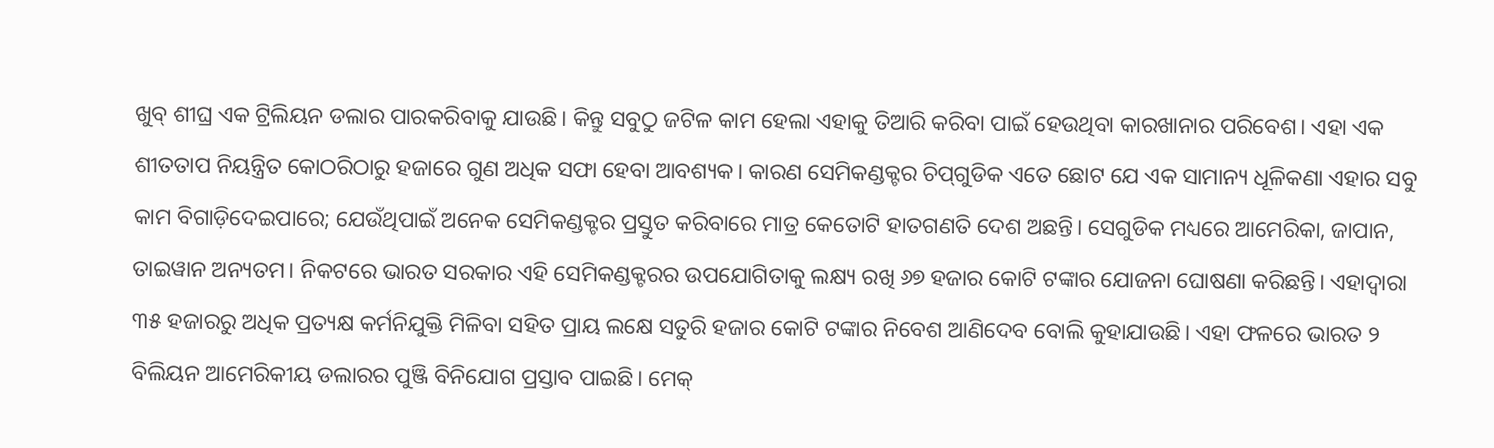ଖୁବ୍‌ ଶୀଘ୍ର ଏକ ଟ୍ରିଲିୟନ ଡଲାର ପାରକରିବାକୁ ଯାଉଛି। କିନ୍ତୁ ସବୁଠୁ ଜଟିଳ କାମ ହେଲା ଏହାକୁ ତିଆରି କରିବା ପାଇଁ ହେଉଥିବା କାରଖାନାର ପରିବେଶ। ଏହା ଏକ ଶୀତତାପ ନିୟନ୍ତ୍ରିତ କୋଠରିଠାରୁ ହଜାରେ ଗୁଣ ଅଧିକ ସଫା ହେବା ଆବଶ୍ୟକ। କାରଣ ସେମିକଣ୍ଡକ୍ଟର ଚିପ୍‌ଗୁଡିକ ଏତେ ଛୋଟ ଯେ ଏକ ସାମାନ୍ୟ ଧୂଳିକଣା ଏହାର ସବୁ କାମ ବିଗାଡ଼ିଦେଇପାରେ; ଯେଉଁଥିପାଇଁ ଅନେକ ସେମିକଣ୍ଡକ୍ଟର ପ୍ରସ୍ତୁତ କରିବାରେ ମାତ୍ର କେତୋଟି ହାତଗଣତି ଦେଶ ଅଛନ୍ତି। ସେଗୁଡିକ ମଧ୍ୟରେ ଆମେରିକା, ଜାପାନ, ତାଇୱାନ ଅନ୍ୟତମ। ନିକଟରେ ଭାରତ ସରକାର ଏହି ସେମିକଣ୍ଡକ୍ଟରର ଉପଯୋଗିତାକୁ ଲକ୍ଷ୍ୟ ରଖି ୬୭ ହଜାର କୋଟି ଟଙ୍କାର ଯୋଜନା ଘୋଷଣା କରିଛନ୍ତି। ଏହାଦ୍ୱାରା ୩୫ ହଜାରରୁ ଅଧିକ ପ୍ରତ୍ୟକ୍ଷ କର୍ମନିଯୁକ୍ତି ମିଳିବା ସହିତ ପ୍ରାୟ ଲକ୍ଷେ ସତୁରି ହଜାର କୋଟି ଟଙ୍କାର ନିବେଶ ଆଣିଦେବ ବୋଲି କୁହାଯାଉଛି। ଏହା ଫଳରେ ଭାରତ ୨ ବିଲିୟନ ଆମେରିକୀୟ ଡଲାରର ପୁଞ୍ଜି ବିନିଯୋଗ ପ୍ରସ୍ତାବ ପାଇଛି। ମେକ୍‌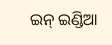ଇନ୍‌ ଇଣ୍ଡିଆ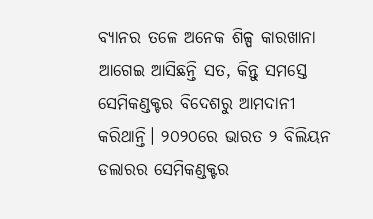ବ୍ୟାନର ତଳେ ଅନେକ ଶିଳ୍ପ କାରଖାନା ଆଗେଇ ଆସିଛନ୍ତି ସତ, କିନ୍ତୁ ସମସ୍ତେ ସେମିକଣ୍ଡକ୍ଟର ବିଦେଶରୁ ଆମଦାନୀ କରିଥାନ୍ତି। ୨୦୨୦ରେ ଭାରତ ୨ ବିଲିୟନ ଡଲାରର ସେମିକଣ୍ଡକ୍ଟର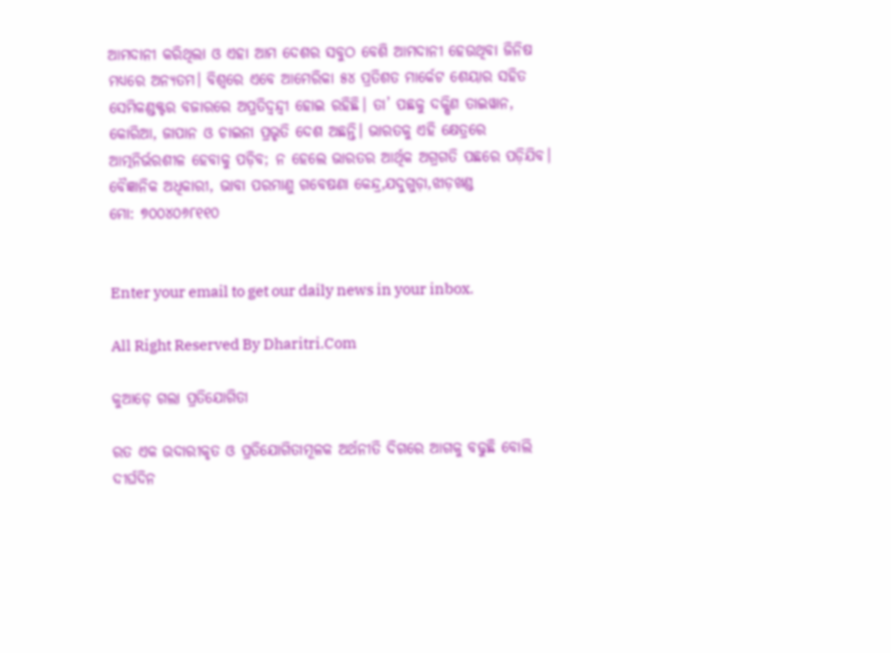ଆମଦାନୀ କରିଥିଲା ଓ ଏହା ଆମ ଦେଶର ସବୁଠ ବେଶି ଆମଦାନୀ ହେଉଥିବା ଜିନିଷ ମଧ୍ୟରେ ଅନ୍ୟତମ। ବିଶ୍ୱରେ ଏବେ ଆମେରିକା ୫୪ ପ୍ରତିଶତ ମାର୍କେଟ ଶେୟାର ସହିତ ସେମିକଣ୍ଡକ୍ଟର ବଜାରରେ ଅପ୍ରତିଦ୍ବନ୍ଦ୍ୱୀ ହୋଇ ରହିଛି। ତା’ ପଛକୁ ଦକ୍ଷିଣ ତାଇୱାନ, କୋରିଆ, ଜାପାନ ଓ ଚାଇନା ପ୍ରଭୃତି ଦେଶ ଅଛନ୍ତି। ଭାରତକୁ ଏହି କ୍ଷେତ୍ରରେ ଆତ୍ମନିର୍ଭରଶୀଳ ହେବାକୁ ପଡ଼ିବ; ନ ହେଲେ ଭାରତର ଆର୍ଥିକ ଅଗ୍ରଗତି ପଛରେ ପଡ଼ିଯିବ।
ବୈଜ୍ଞାନିକ ଅଧିକାରୀ, ଭାବା ପରମାଣୁ ଗବେଷଣା କେନ୍ଦ୍ର,ଯଦୁଗୁଡ଼ା,ଝାଡ଼ଖଣ୍ଡ
ମୋ: ୭୦୦୪୦୬୮୧୧୦


Enter your email to get our daily news in your inbox.

All Right Reserved By Dharitri.Com

କୁଆଡ଼େ ଗଲା ପ୍ରତିଯୋଗିତା

ରତ ଏକ ଉଦାରୀକୃତ ଓ ପ୍ରତିଯୋଗିତାମୂଳକ ଅର୍ଥନୀତି ଦିଗରେ ଆଗକୁ ବଢୁଛି ବୋଲି ଦୀର୍ଘଦିନ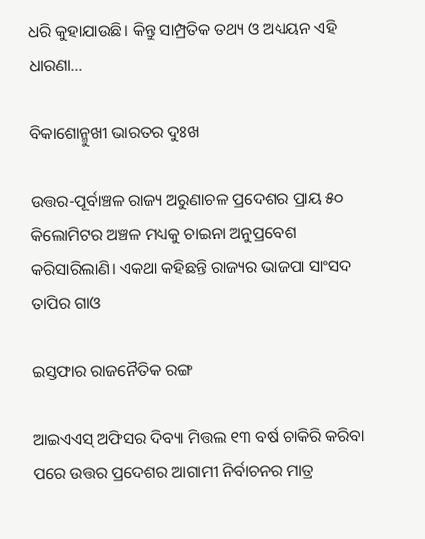ଧରି କୁହାଯାଉଛି। କିନ୍ତୁ ସାମ୍ପ୍ରତିକ ତଥ୍ୟ ଓ ଅଧ୍ୟୟନ ଏହି ଧାରଣା…

ବିକାଶୋନ୍ମୁଖୀ ଭାରତର ଦୁଃଖ

ଉତ୍ତର-ପୂର୍ବାଞ୍ଚଳ ରାଜ୍ୟ ଅରୁଣାଚଳ ପ୍ରଦେଶର ପ୍ରାୟ ୫୦ କିଲୋମିଟର ଅଞ୍ଚଳ ମଧ୍ୟକୁ ଚାଇନା ଅନୁପ୍ରବେଶ କରିସାରିଲାଣି। ଏକଥା କହିଛନ୍ତି ରାଜ୍ୟର ଭାଜପା ସାଂସଦ ତାପିର ଗାଓ

ଇସ୍ତଫାର ରାଜନୈତିକ ରଙ୍ଗ

ଆଇଏଏସ୍‌ ଅଫିସର ଦିବ୍ୟା ମିତ୍ତଲ ୧୩ ବର୍ଷ ଚାକିରି କରିବା ପରେ ଉତ୍ତର ପ୍ରଦେଶର ଆଗାମୀ ନିର୍ବାଚନର ମାତ୍ର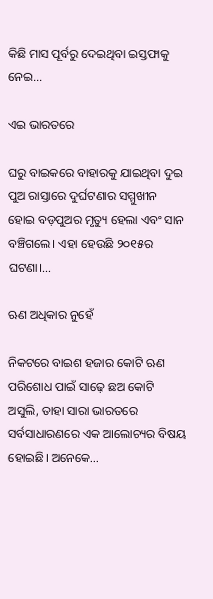କିଛି ମାସ ପୂର୍ବରୁ ଦେଇଥିବା ଇସ୍ତଫାକୁ ନେଇ…

ଏଇ ଭାରତରେ

ଘରୁ ବାଇକରେ ବାହାରକୁ ଯାଇଥିବା ଦୁଇ ପୁଅ ରାସ୍ତାରେ ଦୁର୍ଘଟଣାର ସମ୍ମୁଖୀନ ହୋଇ ବଡ଼ପୁଅର ମୃତ୍ୟୁ ହେଲା ଏବଂ ସାନ ବଞ୍ଚିଗଲେ। ଏହା ହେଉଛି ୨୦୧୫ର ଘଟଣା।…

ଋଣ ଅଧିକାର ନୁହେଁ

ନିକଟରେ ବାଇଶ ହଜାର କୋଟି ଋଣ ପରିଶୋଧ ପାଇଁ ସାଢ଼େ ଛଅ କୋଟି ଅସୁଲି, ତାହା ସାରା ଭାରତରେ ସର୍ବସାଧାରଣରେ ଏକ ଆଲୋଚ୍ୟର ବିଷୟ ହୋଇଛି। ଅନେକେ…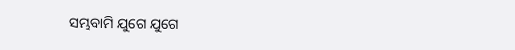ସମ୍ଭବାମି ଯୁଗେ ଯୁଗେ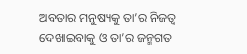ଅବତାର ମନୁଷ୍ୟକୁ ତା’ର ନିଜତ୍ୱ ଦେଖାଇବାକୁ ଓ ତା’ର ଜନ୍ମଗତ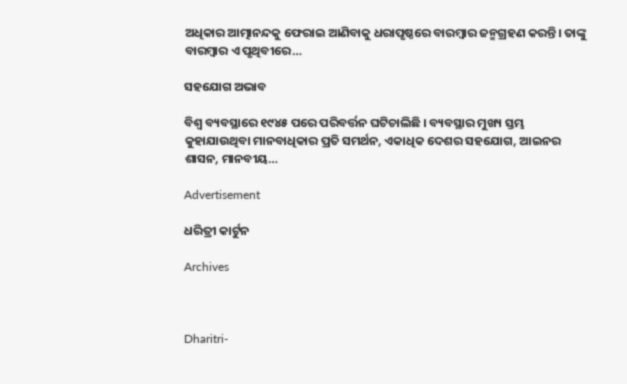ଅଧିକାର ଆତ୍ମାନନ୍ଦକୁ ଫେରାଇ ଆଣିବାକୁ ଧରାପୃଷ୍ଠରେ ବାରମ୍ବାର ଜନ୍ମଗ୍ରହଣ କରନ୍ତି। ତାଙ୍କୁ ବାରମ୍ବାର ଏ ପୃଥିବୀରେ…

ସହଯୋଗ ଅଭାବ

ବିଶ୍ୱ ବ୍ୟବସ୍ଥାରେ ୧୯୪୫ ପରେ ପରିବର୍ତ୍ତନ ଘଟିଚାଲିଛି । ବ୍ୟବସ୍ଥାର ମୁଖ୍ୟ ସ୍ତମ୍ଭ କୁହାଯାଉଥିବା ମାନବାଧିକାର ପ୍ରତି ସମର୍ଥନ, ଏକାଧିକ ଦେଶର ସହଯୋଗ, ଆଇନର ଶାସନ, ମାନବୀୟ…

Advertisement

ଧରିତ୍ରୀ କାର୍ଟୁନ

Archives



Dharitri-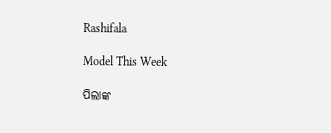Rashifala

Model This Week

ପିଲାଙ୍କ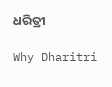ଧରିତ୍ରୀ

Why Dharitri